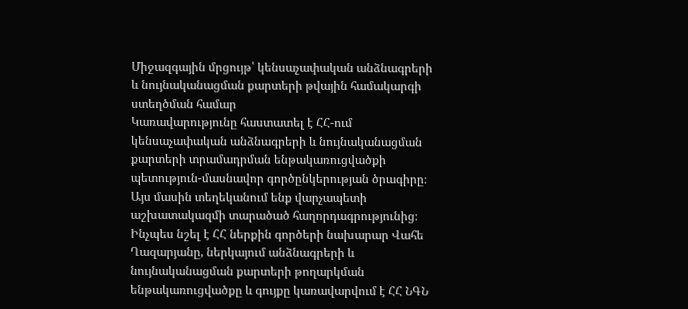Միջազգային մրցույթ՝ կենսաչափական անձնագրերի և նույնականացման քարտերի թվային համակարգի ստեղծման համար
Կառավարությունը հաստատել է ՀՀ-ում կենսաչափական անձնագրերի և նույնականացման քարտերի տրամադրման ենթակառուցվածքի պետություն-մասնավոր գործընկերության ծրագիրը։ Այս մասին տեղեկանում ենք վարչապետի աշխատակազմի տարածած հաղորդագրությունից։
Ինչպես նշել է ՀՀ ներքին գործերի նախարար Վահե Ղազարյանը, ներկայում անձնագրերի և նույնականացման քարտերի թողարկման ենթակառուցվածքը և գույքը կառավարվում է ՀՀ ՆԳՆ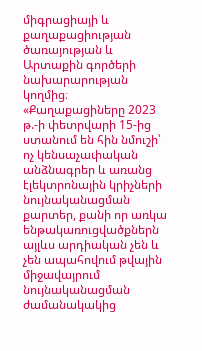միգրացիայի և քաղաքացիության ծառայության և Արտաքին գործերի նախարարության կողմից։ «Քաղաքացիները 2023 թ.-ի փետրվարի 15-ից ստանում են հին նմուշի՝ ոչ կենսաչափական անձնագրեր և առանց էլեկտրոնային կրիչների նույնականացման քարտեր, քանի որ առկա ենթակառուցվածքներն այլևս արդիական չեն և չեն ապահովում թվային միջավայրում նույնականացման ժամանակակից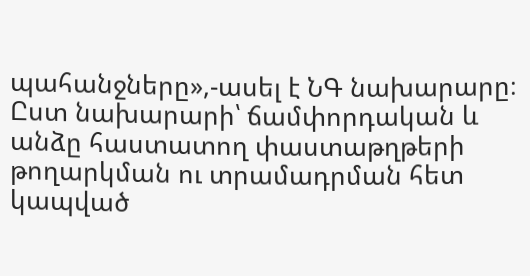պահանջները»,-ասել է ՆԳ նախարարը։
Ըստ նախարարի՝ ճամփորդական և անձը հաստատող փաստաթղթերի թողարկման ու տրամադրման հետ կապված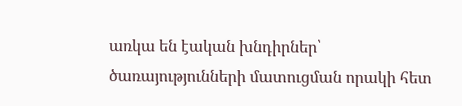առկա են էական խնդիրներ՝ ծառայությունների մատուցման որակի հետ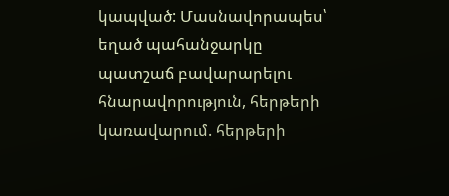կապված: Մասնավորապես՝ եղած պահանջարկը պատշաճ բավարարելու հնարավորություն, հերթերի կառավարում. հերթերի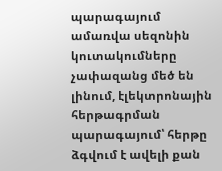պարագայում ամառվա սեզոնին կուտակումները չափազանց մեծ են լինում, էլեկտրոնային հերթագրման պարագայում՝ հերթը ձգվում է ավելի քան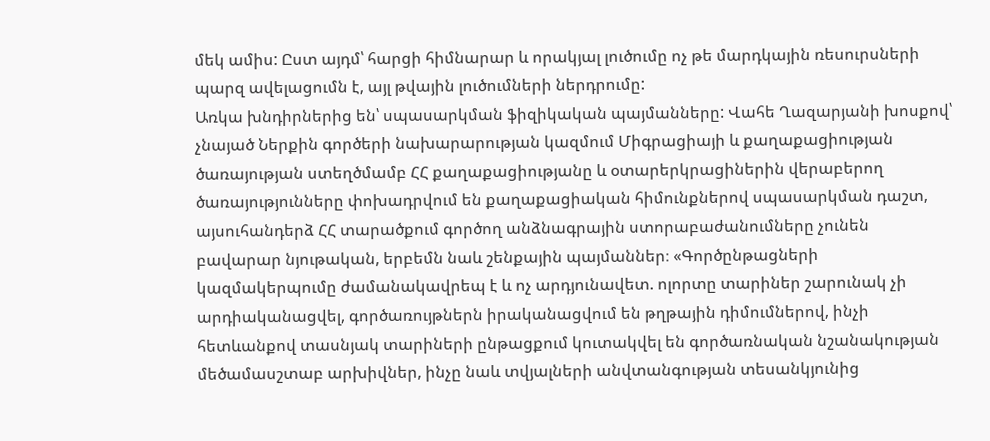մեկ ամիս: Ըստ այդմ՝ հարցի հիմնարար և որակյալ լուծումը ոչ թե մարդկային ռեսուրսների պարզ ավելացումն է, այլ թվային լուծումների ներդրումը:
Առկա խնդիրներից են՝ սպասարկման ֆիզիկական պայմանները: Վահե Ղազարյանի խոսքով՝ չնայած Ներքին գործերի նախարարության կազմում Միգրացիայի և քաղաքացիության ծառայության ստեղծմամբ ՀՀ քաղաքացիությանը և օտարերկրացիներին վերաբերող ծառայությունները փոխադրվում են քաղաքացիական հիմունքներով սպասարկման դաշտ, այսուհանդերձ ՀՀ տարածքում գործող անձնագրային ստորաբաժանումները չունեն բավարար նյութական, երբեմն նաև շենքային պայմաններ։ «Գործընթացների կազմակերպումը ժամանակավրեպ է և ոչ արդյունավետ. ոլորտը տարիներ շարունակ չի արդիականացվել, գործառույթներն իրականացվում են թղթային դիմումներով, ինչի հետևանքով տասնյակ տարիների ընթացքում կուտակվել են գործառնական նշանակության մեծամասշտաբ արխիվներ, ինչը նաև տվյալների անվտանգության տեսանկյունից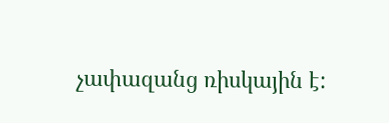չափազանց ռիսկային է: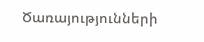Ծառայությունների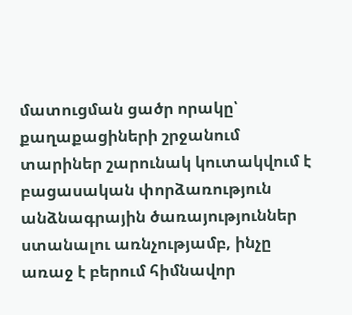մատուցման ցածր որակը՝ քաղաքացիների շրջանում տարիներ շարունակ կուտակվում է բացասական փորձառություն անձնագրային ծառայություններ ստանալու առնչությամբ, ինչը առաջ է բերում հիմնավոր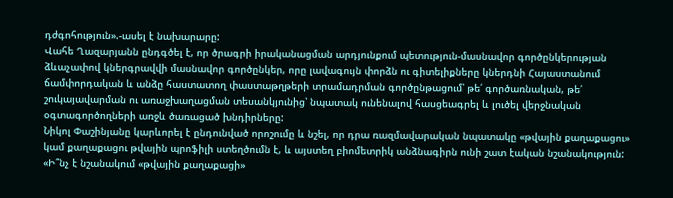դժգոհություն».-ասել է նախարարը:
Վահե Ղազարյանն ընդգծել է, որ ծրագրի իրականացման արդյունքում պետություն-մասնավոր գործընկերության ձևաչափով կներգրավվի մասնավոր գործընկեր, որը լավագույն փորձն ու գիտելիքները կներդնի Հայաստանում ճամփորդական և անձը հաստատող փաստաթղթերի տրամադրման գործընթացում՝ թե՛ գործառնական, թե՛ շուկայավարման ու առաջխաղացման տեսանկյունից՝ նպատակ ունենալով հասցեագրել և լուծել վերջնական օգտագործողների առջև ծառացած խնդիրները:
Նիկոլ Փաշինյանը կարևորել է ընդունված որոշումը և նշել, որ դրա ռազմավարական նպատակը «թվային քաղաքացու» կամ քաղաքացու թվային պրոֆիլի ստեղծումն է, և այստեղ բիոմետրիկ անձնագիրն ունի շատ էական նշանակություն:
«Ի՞նչ է նշանակում «թվային քաղաքացի»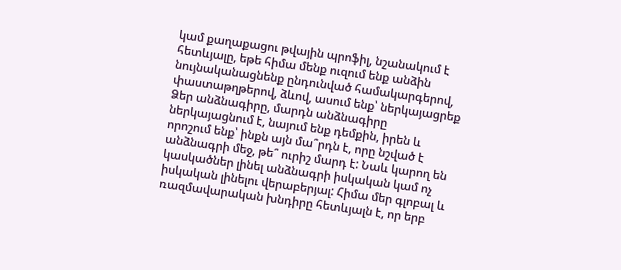կամ քաղաքացու թվային պրոֆիլ, նշանակում է հետևյալը, եթե հիմա մենք ուզում ենք անձին նույնականացնենք ընդունված համակարգերով, փաստաթղթերով, ձևով, ասում ենք՝ ներկայացրեք Ձեր անձնագիրը, մարդն անձնագիրը ներկայացնում է, նայում ենք դեմքին, իրեն և որոշում ենք՝ ինքն այն մա՞րդն է, որը նշված է անձնագրի մեջ, թե՞ ուրիշ մարդ է: Նաև կարող են կասկածներ լինել անձնագրի իսկական կամ ոչ իսկական լինելու վերաբերյալ: Հիմա մեր գլոբալ և ռազմավարական խնդիրը հետևյալն է, որ երբ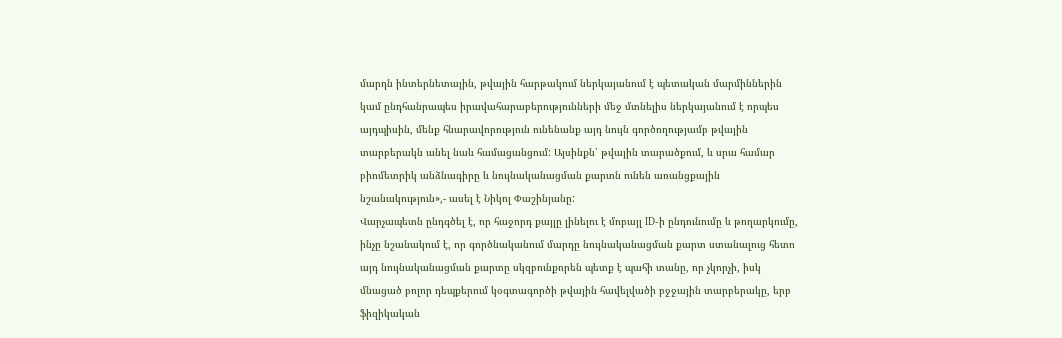մարդն ինտերնետային, թվային հարթակում ներկայանում է պետական մարմիններին կամ ընդհանրապես իրավահարաբերությունների մեջ մտնելիս ներկայանում է որպես այդպիսին, մենք հնարավորություն ունենանք այդ նույն գործողությամբ թվային տարբերակն անել նաև համացանցում: Այսինքն՝ թվային տարածքում, և սրա համար բիոմետրիկ անձնագիրը և նույնականացման քարտն ունեն առանցքային նշանակություն»,- ասել է Նիկոլ Փաշինյանը:
Վարչապետն ընդգծել է, որ հաջորդ քայլը լինելու է մոբայլ ID-ի ընդունումը և թողարկումը, ինչը նշանակում է, որ գործնականում մարդը նույնականացման քարտ ստանալուց հետո այդ նույնականացման քարտը սկզբունքորեն պետք է պահի տանը, որ չկորչի, իսկ մնացած բոլոր դեպքերում կօգտագործի թվային հավելվածի բջջային տարբերակը, երբ ֆիզիկական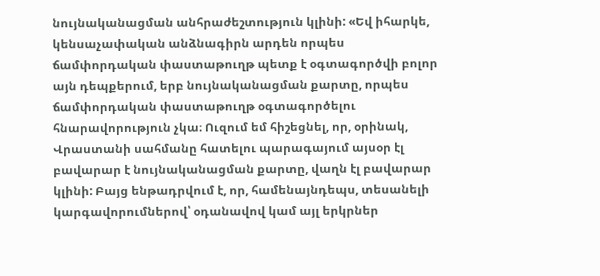նույնականացման անհրաժեշտություն կլինի: «Եվ իհարկե, կենսաչափական անձնագիրն արդեն որպես ճամփորդական փաստաթուղթ պետք է օգտագործվի բոլոր այն դեպքերում, երբ նույնականացման քարտը, որպես ճամփորդական փաստաթուղթ օգտագործելու հնարավորություն չկա։ Ուզում եմ հիշեցնել, որ, օրինակ, Վրաստանի սահմանը հատելու պարագայում այսօր էլ բավարար է նույնականացման քարտը, վաղն էլ բավարար կլինի: Բայց ենթադրվում է, որ, համենայնդեպս, տեսանելի կարգավորումներով՝ օդանավով կամ այլ երկրներ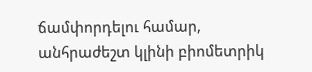ճամփորդելու համար, անհրաժեշտ կլինի բիոմետրիկ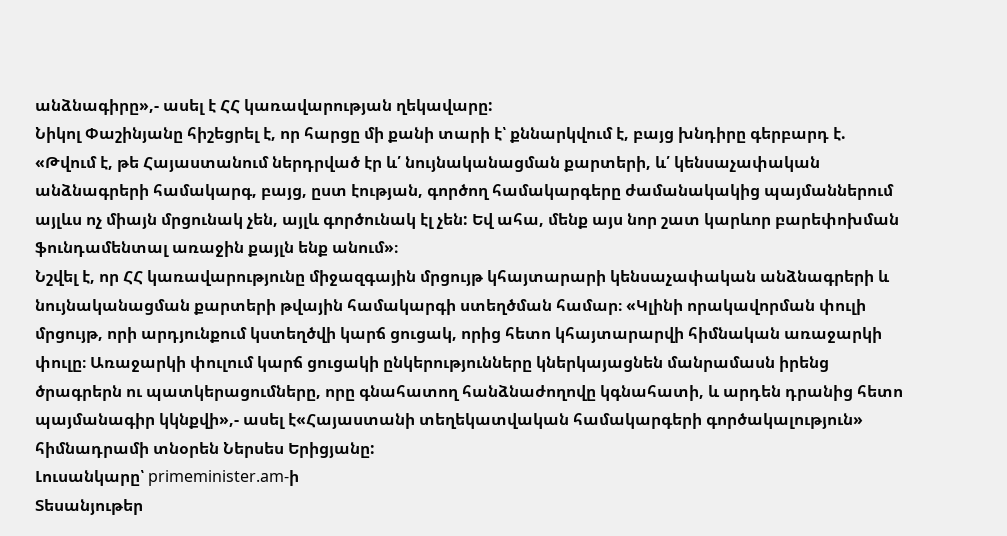անձնագիրը»,- ասել է ՀՀ կառավարության ղեկավարը:
Նիկոլ Փաշինյանը հիշեցրել է, որ հարցը մի քանի տարի է՝ քննարկվում է, բայց խնդիրը գերբարդ է. «Թվում է, թե Հայաստանում ներդրված էր և՛ նույնականացման քարտերի, և՛ կենսաչափական անձնագրերի համակարգ, բայց, ըստ էության, գործող համակարգերը ժամանակակից պայմաններում այլևս ոչ միայն մրցունակ չեն, այլև գործունակ էլ չեն: Եվ ահա, մենք այս նոր շատ կարևոր բարեփոխման ֆունդամենտալ առաջին քայլն ենք անում»։
Նշվել է, որ ՀՀ կառավարությունը միջազգային մրցույթ կհայտարարի կենսաչափական անձնագրերի և նույնականացման քարտերի թվային համակարգի ստեղծման համար։ «Կլինի որակավորման փուլի մրցույթ, որի արդյունքում կստեղծվի կարճ ցուցակ, որից հետո կհայտարարվի հիմնական առաջարկի փուլը։ Առաջարկի փուլում կարճ ցուցակի ընկերությունները կներկայացնեն մանրամասն իրենց ծրագրերն ու պատկերացումները, որը գնահատող հանձնաժողովը կգնահատի, և արդեն դրանից հետո պայմանագիր կկնքվի»,- ասել է«Հայաստանի տեղեկատվական համակարգերի գործակալություն» հիմնադրամի տնօրեն Ներսես Երիցյանը:
Լուսանկարը՝ primeminister.am-ի
Տեսանյութեր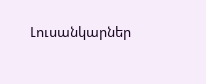Լուսանկարներ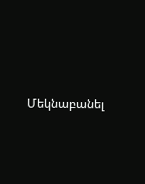Մեկնաբանել